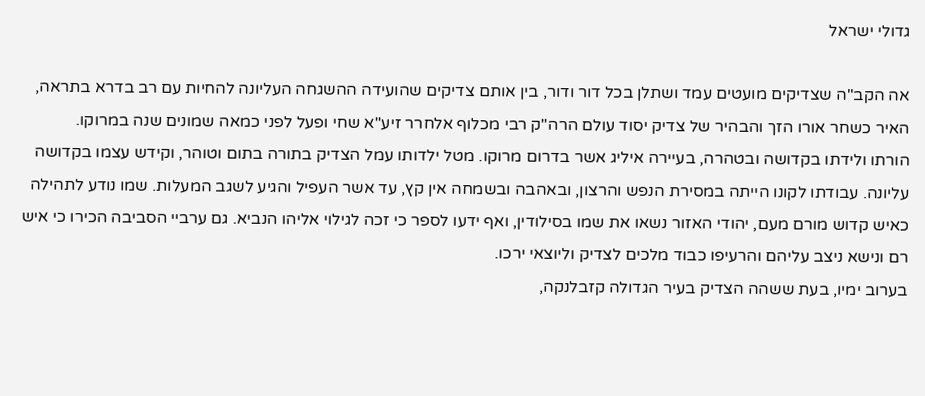גדולי ישראל

אה הקב"ה שצדיקים מועטים עמד ושתלן בכל דור ודור, בין אותם צדיקים שהועידה ההשגחה העליונה להחיות עם רב בדרא בתראה, האיר כשחר אורו הזך והבהיר של צדיק יסוד עולם הרה"ק רבי מכלוף אלחרר זיע"א שחי ופעל לפני כמאה שמונים שנה במרוקו.
הורתו ולידתו בקדושה ובטהרה, בעיירה איליג אשר בדרום מרוקו. מטל ילדותו עמל הצדיק בתורה בתום וטוהר, וקידש עצמו בקדושה עליונה. עבודתו לקונו הייתה במסירת הנפש והרצון, ובאהבה ובשמחה אין קץ, עד אשר העפיל והגיע לשגב המעלות. שמו נודע לתהילה כאיש קדוש מורם מעם, יהודי האזור נשאו את שמו בסילודין, ואף ידעו לספר כי זכה לגילוי אליהו הנביא. גם ערביי הסביבה הכירו כי איש רם ונישא ניצב עליהם והרעיפו כבוד מלכים לצדיק וליוצאי ירכו.
בערוב ימיו, בעת ששהה הצדיק בעיר הגדולה קזבלנקה,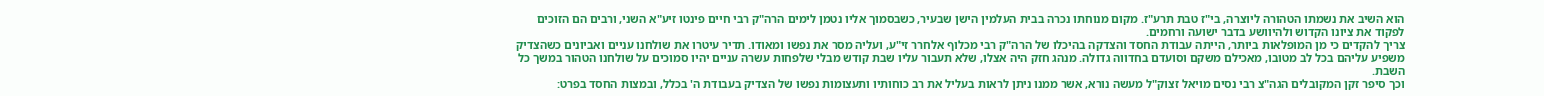הוא השיב את נשמתו הטהורה ליוצרה, בי"ז טבת תרע"ז. מקום מנוחתו נכרה בבית העלמין הישן שבעיר, כשבסמוך אליו נטמן לימים הרה"ק רבי חיים פינטו זיע"א השני, ורבים הם הזוכים לפקוד את ציונו הקדוש ולהיוושע בדבר ישועה ורחמים.
צריך להקדים כי מן המופלאות ביותר, הייתה עבודת החסד והצדקה בהיכלו של הרה"ק רבי מכלוף אלחרר זי"ע, ועליה מסר את נפשו ומאודו. תדיר עיטרו את שולחנו עניים ואביונים כשהצדיק משפיע עליהם בכל לב מטובו, מאכילם משקם וסועדם בחדווה גדולה. מנהג חזק היה אצלו, שלא תעבור עליו שבת קודש מבלי שלפחות עשרה עניים יהיו סמוכים על שולחנו הטהור במשך כל השבת.
וכך סיפר זקן המקובלים הגה"צ רבי נסים מויאל זצוק"ל מעשה נורא, אשר ממנו ניתן לראות בעליל את רב כוחותיו ותעצומות נפשו של הצדיק בעבודת ה' בכלל, ובמצות החסד בפרט: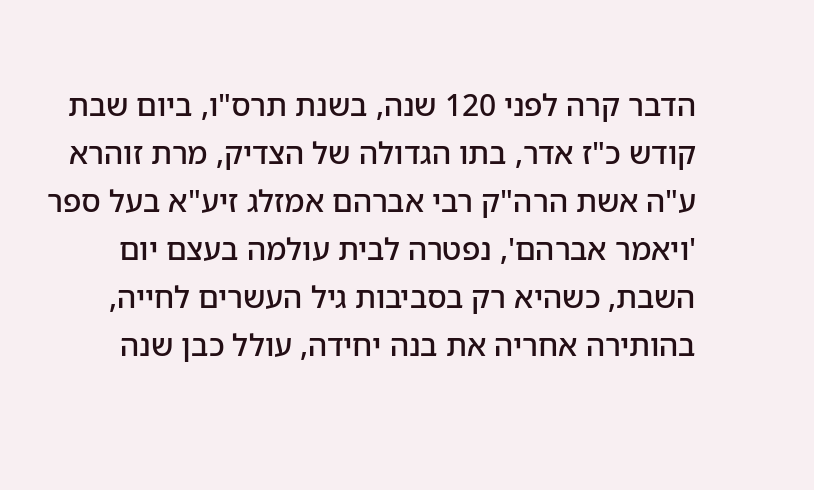הדבר קרה לפני 120 שנה, בשנת תרס"ו, ביום שבת קודש כ"ז אדר, בתו הגדולה של הצדיק, מרת זוהרא ע"ה אשת הרה"ק רבי אברהם אמזלג זיע"א בעל ספר 'ויאמר אברהם', נפטרה לבית עולמה בעצם יום השבת, כשהיא רק בסביבות גיל העשרים לחייה, בהותירה אחריה את בנה יחידה, עולל כבן שנה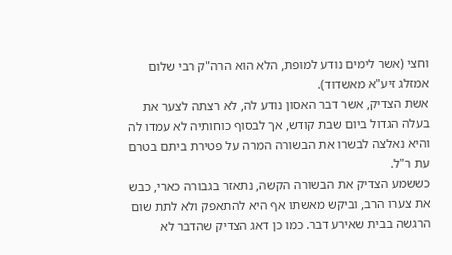וחצי (אשר לימים נודע למופת, הלא הוא הרה"ק רבי שלום אמזלג זיע"א מאשדוד).
אשת הצדיק, אשר דבר האסון נודע לה, לא רצתה לצער את בעלה הגדול ביום שבת קודש, אך לבסוף כוחותיה לא עמדו לה והיא נאלצה לבשרו את הבשורה המרה על פטירת ביתם בטרם עת ר"ל.
כששמע הצדיק את הבשורה הקשה, נתאזר בגבורה כארי, כבש את צערו הרב, וביקש מאשתו אף היא להתאפק ולא לתת שום הרגשה בבית שאירע דבר. כמו כן דאג הצדיק שהדבר לא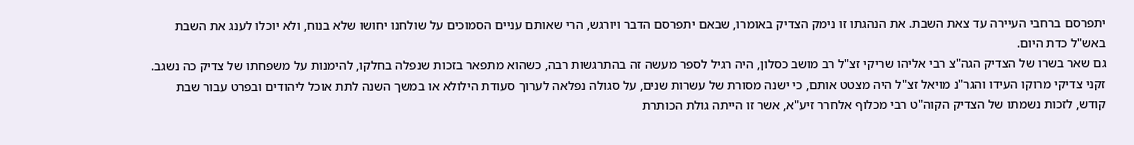יתפרסם ברחבי העיירה עד צאת השבת. את הנהגתו זו נימק הצדיק באומרו, שבאם יתפרסם הדבר ויורגש, הרי שאותם עניים הסמוכים על שולחנו יחושו שלא בנוח, ולא יוכלו לענג את השבת באש"ל כדת היום.
גם שאר בשרו של הצדיק הגה"צ רבי אליהו שריקי זצ"ל רב מושב כסלון, היה רגיל לספר מעשה זה בהתרגשות רבה, כשהוא מתפאר בזכות שנפלה בחלקו, להימנות על משפחתו של צדיק כה נשגב.
זקני צדיקי מרוקו העידו והגר"נ מויאל זצ"ל היה מצטט אותם, כי ישנה מסורת של עשרות שנים, על סגולה נפלאה לערוך סעודת הילולא או במשך השנה לתת אוכל ליהודים ובפרט עבור שבת קודש, לזכות נשמתו של הצדיק הקוה"ט רבי מכלוף אלחרר זיע"א, אשר זו הייתה גולת הכותרת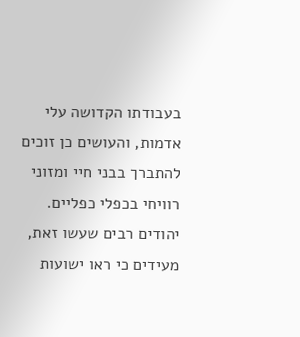בעבודתו הקדושה עלי אדמות, והעושים כן זוכים להתברך בבני חיי ומזוני רוויחי בכפלי כפליים.
יהודים רבים שעשו זאת, מעידים כי ראו ישועות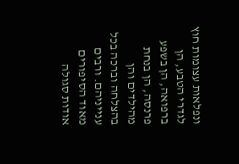ונפלאות עצומות חוץ לגדרי הטבע, הן ברפואה, הן בשפע פרנסה, הן בנחת מהילדים והן בהצלחה וברכה בכל ענייניהם. ורבים מאוד הסיפורים אודות סגולה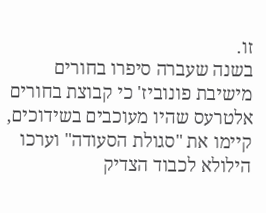זו.
בשנה שעברה סיפרו בחורים מישיבת פונוביז' כי קבוצת בחורים אלטרעס שהיו מעוכבים בשידוכים, קיימו את "סגולת הסעודה" וערכו הילולא לכבוד הצדיק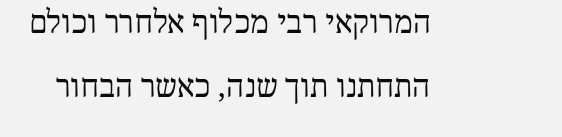המרוקאי רבי מכלוף אלחרר וכולם התחתנו תוך שנה, כאשר הבחור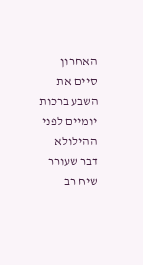האחרון סיים את השבע ברכות יומיים לפני ההילולא דבר שעורר שיח רב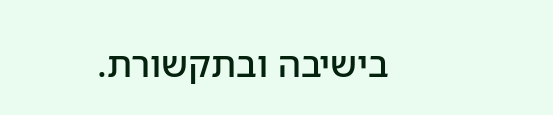בישיבה ובתקשורת.